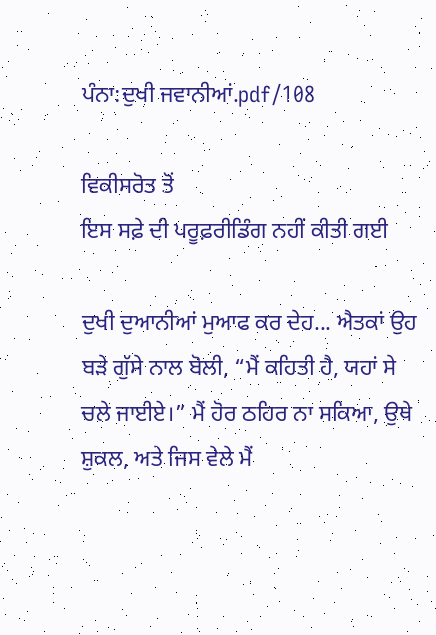ਪੰਨਾ:ਦੁਖੀ ਜਵਾਨੀਆਂ.pdf/108

ਵਿਕੀਸਰੋਤ ਤੋਂ
ਇਸ ਸਫ਼ੇ ਦੀ ਪਰੂਫ਼ਰੀਡਿੰਗ ਨਹੀਂ ਕੀਤੀ ਗਈ

ਦੁਖੀ ਦੁਆਨੀਆਂ ਮੁਆਫ ਕਰ ਦੇਹ... ਐਤਕਾਂ ਉਹ ਬੜੇ ਗੁੱਸੇ ਨਾਲ ਬੋਲੀ, “ਮੈਂ ਕਹਿਤੀ ਹੈ, ਯਹਾਂ ਸੇ ਚਲੇ ਜਾਈਏ।” ਮੈਂ ਹੋਰ ਠਹਿਰ ਨਾ ਸਕਿਆ, ਉਥੇ ਸ਼ੁਕਲ, ਅਤੇ ਜਿਸ ਵੇਲੇ ਮੈਂ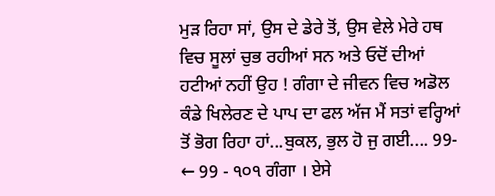ਮੁੜ ਰਿਹਾ ਸਾਂ, ਉਸ ਦੇ ਡੇਰੇ ਤੋਂ, ਉਸ ਵੇਲੇ ਮੇਰੇ ਹਥ ਵਿਚ ਸੂਲਾਂ ਚੁਭ ਰਹੀਆਂ ਸਨ ਅਤੇ ਓਦੋਂ ਦੀਆਂ ਹਟੀਆਂ ਨਹੀਂ ਉਹ ! ਗੰਗਾ ਦੇ ਜੀਵਨ ਵਿਚ ਅਡੋਲ ਕੰਡੇ ਖਿਲੇਰਣ ਦੇ ਪਾਪ ਦਾ ਫਲ ਅੱਜ ਮੈਂ ਸਤਾਂ ਵਰ੍ਹਿਆਂ ਤੋਂ ਭੋਗ ਰਿਹਾ ਹਾਂ...ਬੁਕਲ, ਭੁਲ ਹੋ ਜੁ ਗਈ.... 99- ← 99 - ੧੦੧ ਗੰਗਾ । ਏਸੇ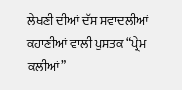ਲੇਖਣੀ ਦੀਆਂ ਦੱਸ ਸਵਾਦਲੀਆਂ ਕਹਾਣੀਆਂ ਵਾਲੀ ਪੁਸਤਕ “ਪ੍ਰੇਮ ਕਲੀਆਂ”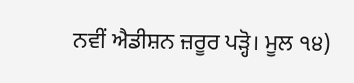ਨਵੀਂ ਐਡੀਸ਼ਨ ਜ਼ਰੂਰ ਪੜ੍ਹੋ। ਮੂਲ ੧੪)